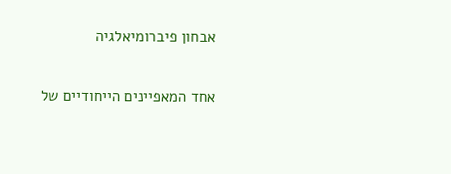אבחון פיברומיאלגיה

אחד המאפיינים הייחודיים של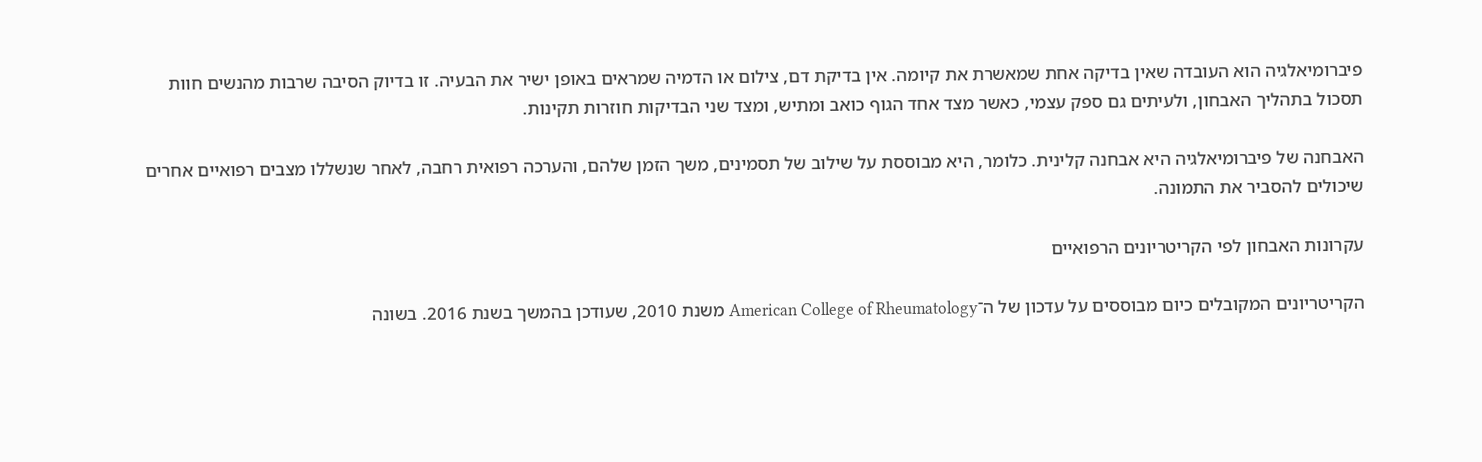פיברומיאלגיה הוא העובדה שאין בדיקה אחת שמאשרת את קיומה. אין בדיקת דם, צילום או הדמיה שמראים באופן ישיר את הבעיה. זו בדיוק הסיבה שרבות מהנשים חוות תסכול בתהליך האבחון, ולעיתים גם ספק עצמי, כאשר מצד אחד הגוף כואב ומתיש, ומצד שני הבדיקות חוזרות תקינות.

האבחנה של פיברומיאלגיה היא אבחנה קלינית. כלומר, היא מבוססת על שילוב של תסמינים, משך הזמן שלהם, והערכה רפואית רחבה, לאחר שנשללו מצבים רפואיים אחרים שיכולים להסביר את התמונה.

עקרונות האבחון לפי הקריטריונים הרפואיים

הקריטריונים המקובלים כיום מבוססים על עדכון של ה־American College of Rheumatology משנת 2010, שעודכן בהמשך בשנת 2016. בשונה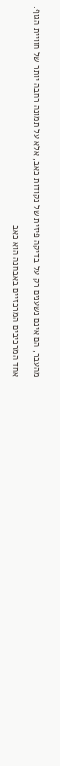מהעבר, הם אינם נשענים רק על בדיקה פיזית של נקודות כאב, אלא על תמונה רחבה יותר של חוויית הגוף.

אחד המרכיבים המרכזיים באבחנה הוא כאב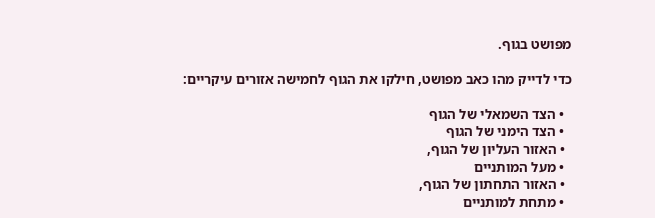מפושט בגוף.

כדי לדייק מהו כאב מפושט, חילקו את הגוף לחמישה אזורים עיקריים:

  • הצד השמאלי של הגוף
  • הצד הימני של הגוף
  • האזור העליון של הגוף,
  • מעל המותניים
  • האזור התחתון של הגוף,
  • מתחת למותניים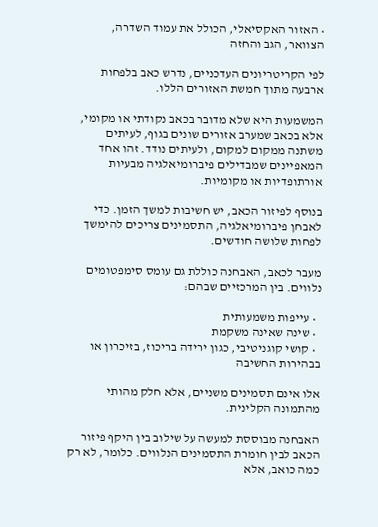• האזור האקסיאלי, הכולל את עמוד השדרה, הצוואר, הגב והחזה

לפי הקריטריונים העדכניים, נדרש כאב בלפחות ארבעה מתוך חמשת האזורים הללו.

המשמעות היא שלא מדובר בכאב נקודתי או מקומי, אלא בכאב שמערב אזורים שונים בגוף, לעיתים משתנה ממקום למקום, ולעיתים נודד. זהו אחד המאפיינים שמבדילים פיברומיאלגיה מבעיות אורתופדיות או מקומיות.

בנוסף לפיזור הכאב, יש חשיבות למשך הזמן. כדי לאבחן פיברומיאלגיה, התסמינים צריכים להימשך לפחות שלושה חודשים.

מעבר לכאב, האבחנה כוללת גם עומס סימפטומים נלווים. בין המרכזיים שבהם:

  • עייפות משמעותית
  • שינה שאינה משקמת
  • קושי קוגניטיבי, כגון ירידה בריכוז, בזיכרון או בבהירות החשיבה

אלו אינם תסמינים משניים, אלא חלק מהותי מהתמונה הקלינית.

האבחנה מבוססת למעשה על שילוב בין היקף פיזור הכאב לבין חומרת התסמינים הנלווים. כלומר, לא רק כמה כואב, אלא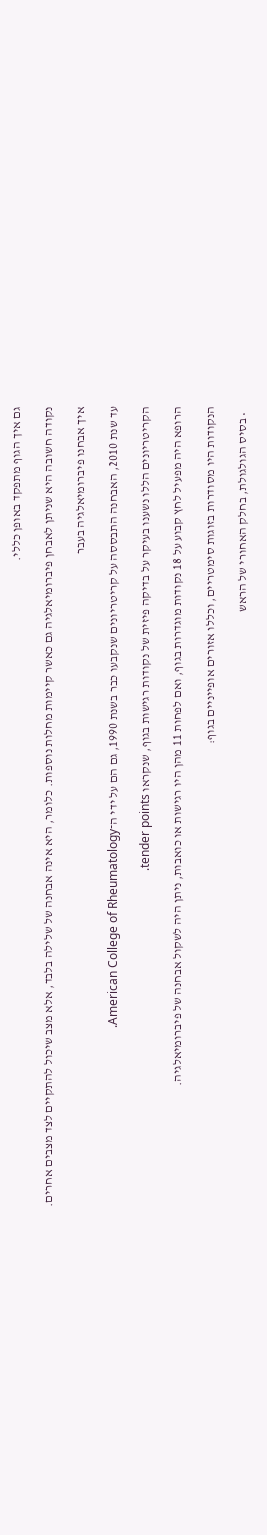גם איך הגוף מתפקד באופן כללי.

נקודה חשובה היא שניתן לאבחן פיברומיאלגיה גם כאשר קיימות מחלות נוספות. כלומר, היא אינה אבחנה של שלילה בלבד, אלא מצב שיכול להתקיים לצד מצבים אחרים.

איך אבחנו פיברומיאלגיה בעבר

עד שנת 2010, האבחנה התבססה על קריטריונים שנקבעו כבר בשנת 1990, גם הם על ידי ה־American College of Rheumatology.

הקריטריונים הללו נשענו בעיקר על בדיקה פיזית של נקודות רגישות בגוף, שנקראו tender points.

הרופא היה מפעיל לחץ קבוע על 18 נקודות מוגדרות בגוף, ואם לפחות 11 מהן היו רגישות או כואבות, ניתן היה לשקול אבחנה של פיברומיאלגיה.

הנקודות היו מסודרות בזוגות סימטריים, וכללו אזורים אופייניים בגוף:

  • בסיס הגולגולת, בחלק האחורי של הראש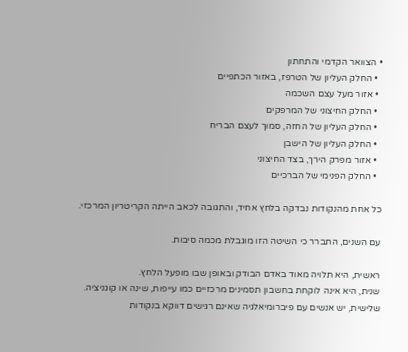• הצוואר הקדמי והתחתון
  • החלק העליון של הטרפז, באזור הכתפיים
  • אזור מעל עצם השכמה
  • החלק החיצוני של המרפקים
  • החלק העליון של החזה, סמוך לעצם הבריח
  • החלק העליון של הישבן
  • אזור מפרק הירך, בצד החיצוני
  • החלק הפנימי של הברכיים

כל אחת מהנקודות נבדקה בלחץ אחיד, והתגובה לכאב הייתה הקריטריון המרכזי.

עם השנים, התברר כי השיטה הזו מוגבלת מכמה סיבות.

ראשית, היא תלויה מאוד באדם הבודק ובאופן שבו מופעל הלחץ.
שנית, היא אינה לוקחת בחשבון תסמינים מרכזיים כמו עייפות, שינה או קוגניציה.
שלישית, יש אנשים עם פיברומיאלגיה שאינם רגישים דווקא בנקודות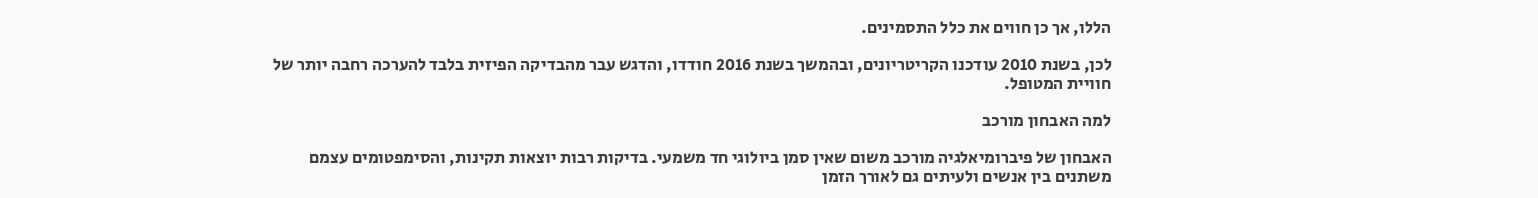הללו, אך כן חווים את כלל התסמינים.

לכן, בשנת 2010 עודכנו הקריטריונים, ובהמשך בשנת 2016 חודדו, והדגש עבר מהבדיקה הפיזית בלבד להערכה רחבה יותר של חוויית המטופל.

למה האבחון מורכב

האבחון של פיברומיאלגיה מורכב משום שאין סמן ביולוגי חד משמעי. בדיקות רבות יוצאות תקינות, והסימפטומים עצמם משתנים בין אנשים ולעיתים גם לאורך הזמן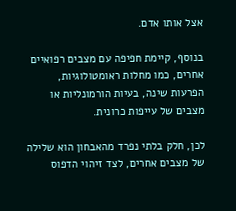אצל אותו אדם.

בנוסף, קיימת חפיפה עם מצבים רפואיים אחרים, כמו מחלות ראומטולוגיות, הפרעות שינה, בעיות הורמונליות או מצבים של עייפות כרונית.

לכן, חלק בלתי נפרד מהאבחון הוא שלילה של מצבים אחרים, לצד זיהוי הדפוס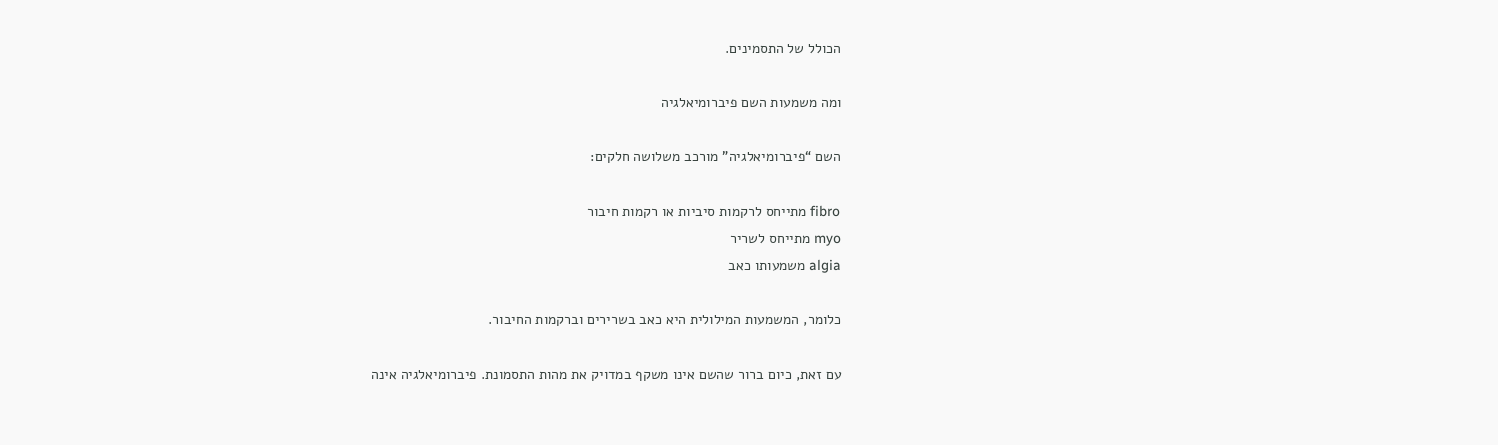הכולל של התסמינים.

ומה משמעות השם פיברומיאלגיה

השם “פיברומיאלגיה” מורכב משלושה חלקים:

fibro מתייחס לרקמות סיביות או רקמות חיבור
myo מתייחס לשריר
algia משמעותו כאב

כלומר, המשמעות המילולית היא כאב בשרירים וברקמות החיבור.

עם זאת, כיום ברור שהשם אינו משקף במדויק את מהות התסמונת. פיברומיאלגיה אינה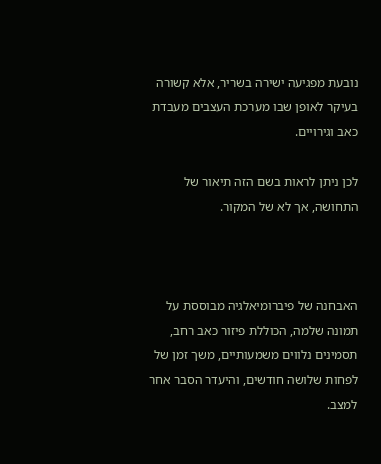נובעת מפגיעה ישירה בשריר, אלא קשורה בעיקר לאופן שבו מערכת העצבים מעבדת כאב וגירויים.

לכן ניתן לראות בשם הזה תיאור של התחושה, אך לא של המקור.



האבחנה של פיברומיאלגיה מבוססת על תמונה שלמה, הכוללת פיזור כאב רחב, תסמינים נלווים משמעותיים, משך זמן של לפחות שלושה חודשים, והיעדר הסבר אחר למצב.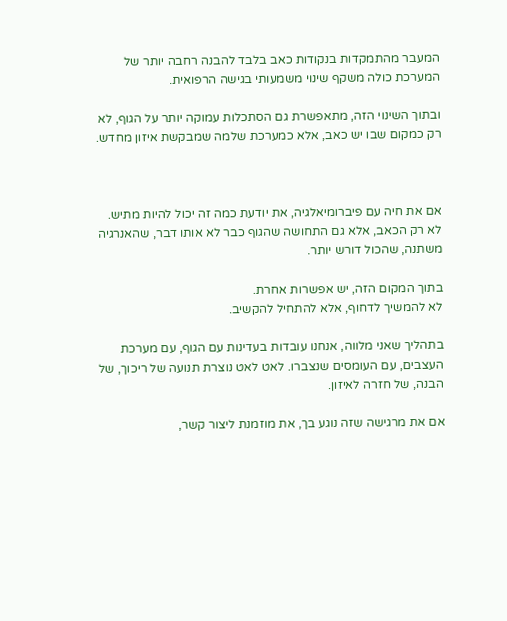המעבר מהתמקדות בנקודות כאב בלבד להבנה רחבה יותר של המערכת כולה משקף שינוי משמעותי בגישה הרפואית.

ובתוך השינוי הזה, מתאפשרת גם הסתכלות עמוקה יותר על הגוף, לא רק כמקום שבו יש כאב, אלא כמערכת שלמה שמבקשת איזון מחדש.



אם את חיה עם פיברומיאלגיה, את יודעת כמה זה יכול להיות מתיש.
לא רק הכאב, אלא גם התחושה שהגוף כבר לא אותו דבר, שהאנרגיה משתנה, שהכול דורש יותר.

בתוך המקום הזה, יש אפשרות אחרת.
לא להמשיך לדחוף, אלא להתחיל להקשיב.

בתהליך שאני מלווה, אנחנו עובדות בעדינות עם הגוף, עם מערכת העצבים, עם העומסים שנצברו. לאט לאט נוצרת תנועה של ריכוך, של הבנה, של חזרה לאיזון.

אם את מרגישה שזה נוגע בך, את מוזמנת ליצור קשר,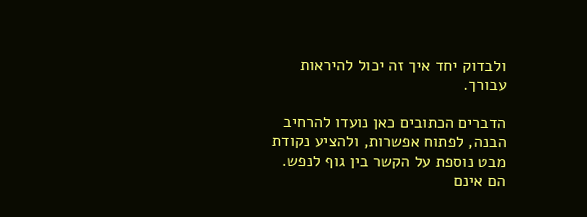ולבדוק יחד איך זה יכול להיראות עבורך.

הדברים הכתובים כאן נועדו להרחיב הבנה, לפתוח אפשרות, ולהציע נקודת מבט נוספת על הקשר בין גוף לנפש.
הם אינם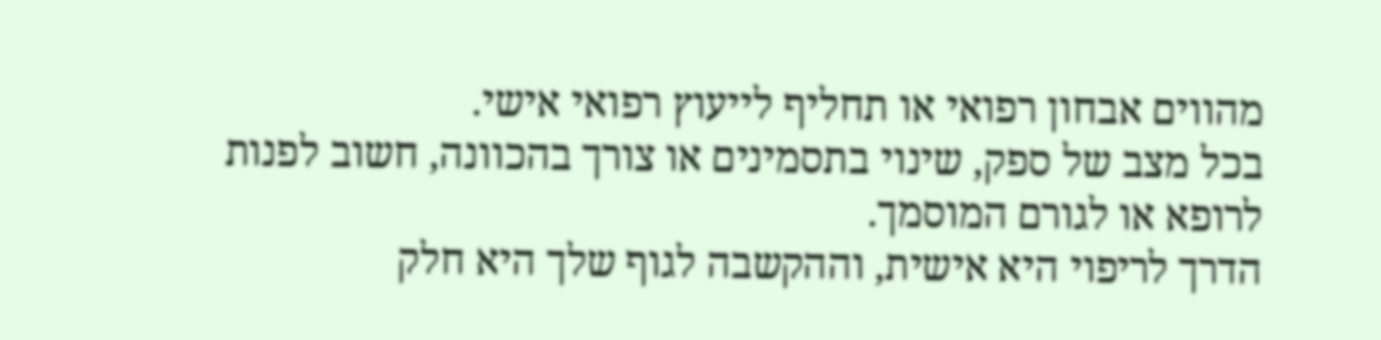מהווים אבחון רפואי או תחליף לייעוץ רפואי אישי.
בכל מצב של ספק, שינוי בתסמינים או צורך בהכוונה, חשוב לפנות לרופא או לגורם המוסמך.
הדרך לריפוי היא אישית, וההקשבה לגוף שלך היא חלק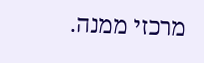מרכזי ממנה.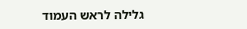גלילה לראש העמוד